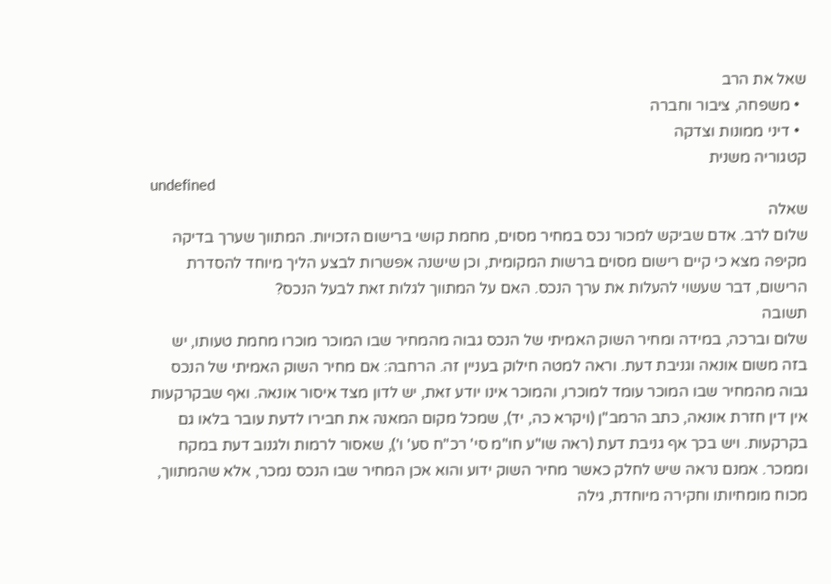שאל את הרב
  • משפחה, ציבור וחברה
  • דיני ממונות וצדקה
קטגוריה משנית
undefined
שאלה
שלום לרב. אדם שביקש למכור נכס במחיר מסוים, מחמת קושי ברישום הזכויות. המתווך שערך בדיקה מקיפה מצא כי קיים רישום מסוים ברשות המקומית, וכן שישנה אפשרות לבצע הליך מיוחד להסדרת הרישום, דבר שעשוי להעלות את ערך הנכס. האם על המתווך לגלות זאת לבעל הנכס?
תשובה
שלום וברכה, במידה ומחיר השוק האמיתי של הנכס גבוה מהמחיר שבו המוכר מוכרו מחמת טעותו, יש בזה משום אונאה וגניבת דעת. וראה למטה חילוק בעניין זה. הרחבה: אם מחיר השוק האמיתי של הנכס גבוה מהמחיר שבו המוכר עומד למוכרו, והמוכר אינו יודע זאת, יש לדון מצד איסור אונאה. ואף שבקרקעות אין דין חזרת אונאה, כתב הרמב"ן (ויקרא כה, יד), שמכל מקום המאנה את חבירו לדעת עובר בלאו גם בקרקעות. ויש בכך אף גניבת דעת (ראה שו"ע חו"מ סי' רכ"ח סע' ו'), שאסור לרמות ולגנוב דעת במקח וממכר. אמנם נראה שיש לחלק כאשר מחיר השוק ידוע והוא אכן המחיר שבו הנכס נמכר, אלא שהמתווך, מכוח מומחיותו וחקירה מיוחדת, גילה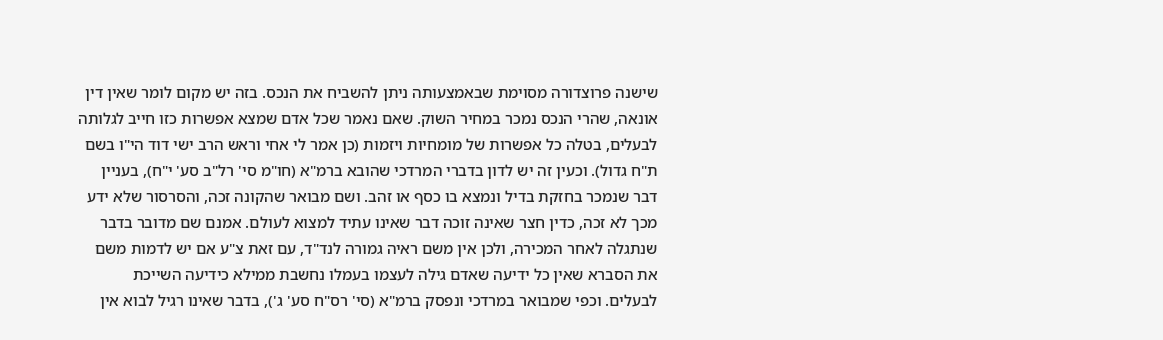שישנה פרוצדורה מסוימת שבאמצעותה ניתן להשביח את הנכס. בזה יש מקום לומר שאין דין אונאה, שהרי הנכס נמכר במחיר השוק. שאם נאמר שכל אדם שמצא אפשרות כזו חייב לגלותה לבעלים, בטלה כל אפשרות של מומחיות ויזמות (כן אמר לי אחי וראש הרב ישי דוד הי"ו בשם ת"ח גדול). וכעין זה יש לדון בדברי המרדכי שהובא ברמ"א (חו"מ סי' רל"ב סע' י"ח), בעניין דבר שנמכר בחזקת בדיל ונמצא בו כסף או זהב. ושם מבואר שהקונה זכה, והסרסור שלא ידע מכך לא זכה, כדין חצר שאינה זוכה דבר שאינו עתיד למצוא לעולם. אמנם שם מדובר בדבר שנתגלה לאחר המכירה, ולכן אין משם ראיה גמורה לנד"ד, עם זאת צ"ע אם יש לדמות משם את הסברא שאין כל ידיעה שאדם גילה לעצמו בעמלו נחשבת ממילא כידיעה השייכת לבעלים. וכפי שמבואר במרדכי ונפסק ברמ"א (סי' רס"ח סע' ג'), בדבר שאינו רגיל לבוא אין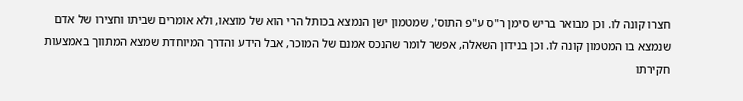חצרו קונה לו. וכן מבואר בריש סימן ר"ס ע"פ התוס', שמטמון ישן הנמצא בכותל הרי הוא של מוצאו, ולא אומרים שביתו וחצירו של אדם שנמצא בו המטמון קונה לו. וכן בנידון השאלה, אפשר לומר שהנכס אמנם של המוכר, אבל הידע והדרך המיוחדת שמצא המתווך באמצעות חקירתו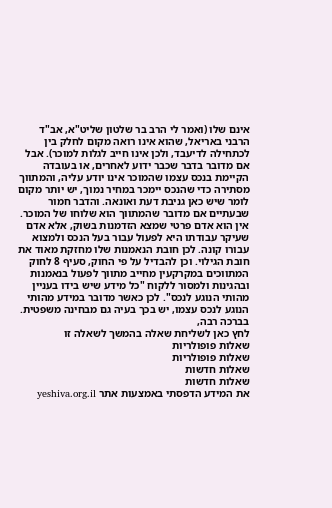אינם שלו (ואמר לי הרב בר שלטון שליט"א, אב"ד הרבני באריאל, שהוא אינו רואה מקום לחלק בין לכתחילה לדיעבד, ולכן אינו חייב לגלות למוכר). אבל אם מדובר בדבר שכבר ידוע לאחרים, או בעובדה הקיימת בנכס עצמו שהמוכר אינו יודע עליה, והמתווך מסתירה כדי שהנכס יימכר במחיר נמוך, יש יותר מקום לומר שיש כאן גניבת דעת ואונאה. והדבר חמור שבעתיים אם מדובר שהמתווך הוא שלוחו של המוכר. אין הוא אדם פרטי שמצא הזדמנות בשוק, אלא אדם שעיקר עבודתו היא לפעול עבור בעל הנכס ולמצוא עבורו קונה. לכן חובת הנאמנות שלו מחזקת מאוד את חובת הגילוי. וכן להבדיל על פי החוק, סעיף 8 לחוק המתווכים במקרקעין מחייב מתווך לפעול בנאמנות ובהגינות ולמסור ללקוח "כל מידע שיש בידו בעניין מהותי הנוגע לנכס". לכן כאשר מדובר במידע מהותי הנוגע לנכס עצמו, יש בכך בעיה גם מבחינה משפטית. בברכה רבה,
לחץ כאן לשליחת שאלה בהמשך לשאלה זו
שאלות פופולריות
שאלות פופולריות
שאלות חדשות
שאלות חדשות
את המידע הדפסתי באמצעות אתר yeshiva.org.il